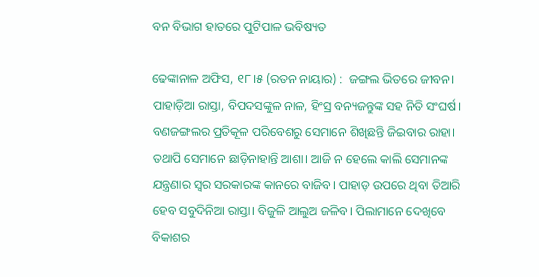ବନ ବିଭାଗ ହାତରେ ପୁଟିପାଳ ଭବିଷ୍ୟତ

ଢେଙ୍କାନାଳ ଅଫିସ, ୧୮।୫ (ରତନ ନାୟାର) :  ଜଙ୍ଗଲ ଭିତରେ ଜୀବନ। ପାହାଡ଼ିଆ ରାସ୍ତା, ବିପଦସଙ୍କୁଳ ନାଳ, ହିଂସ୍ର ବନ୍ୟଜନ୍ତୁଙ୍କ ସହ ନିତି ସଂଘର୍ଷ। ବଣଜଙ୍ଗଲର ପ୍ରତିକୂଳ ପରିବେଶରୁ ସେମାନେ ଶିଖିଛନ୍ତି ଜିଇବାର ରାହା। ତଥାପି ସେମାନେ ଛାଡ଼ିନାହାନ୍ତି ଆଶା। ଆଜି ନ ହେଲେ କାଲି ସେମାନଙ୍କ ଯନ୍ତ୍ରଣାର ସ୍ବର ସରକାରଙ୍କ କାନରେ ବାଜିବ। ପାହାଡ଼ ଉପରେ ଥିବା ତିଆରି ହେବ ସବୁଦିନିଆ ରାସ୍ତା। ବିଜୁଳି ଆଲୁଅ ଜଳିବ। ପିଲାମାନେ ଦେଖିବେ ବିକାଶର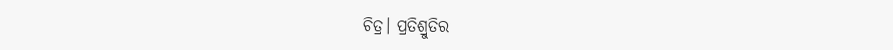ଚିତ୍ର। ପ୍ରତିଶ୍ରୁତିର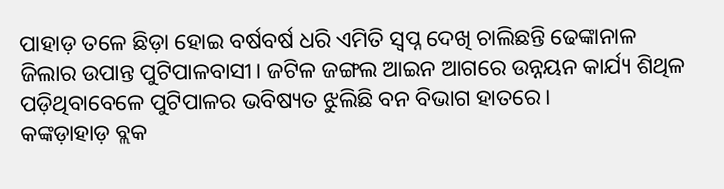ପାହାଡ଼ ତଳେ ଛିଡ଼ା ହୋଇ ବର୍ଷବର୍ଷ ଧରି ଏମିତି ସ୍ବପ୍ନ ଦେଖି ଚାଲିଛନ୍ତି ଢେଙ୍କାନାଳ ଜିଲାର ଉପାନ୍ତ ପୁଟିପାଳବାସୀ। ଜଟିଳ ଜଙ୍ଗଲ ଆଇନ ଆଗରେ ଉନ୍ନୟନ କାର୍ଯ୍ୟ ଶିଥିଳ ପଡ଼ିଥିବାବେଳେ ପୁଟିପାଳର ଭବିଷ୍ୟତ ଝୁଲିଛି ବନ ବିଭାଗ ହାତରେ।
କଙ୍କଡ଼ାହାଡ଼ ବ୍ଲକ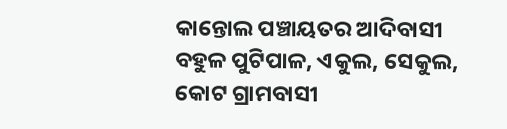କାନ୍ତୋଲ ପଞ୍ଚାୟତର ଆଦିବାସୀ ବହୁଳ ପୁଟିପାଳ, ଏକୁଲ, ସେକୁଲ, କୋଟ ଗ୍ରାମବାସୀ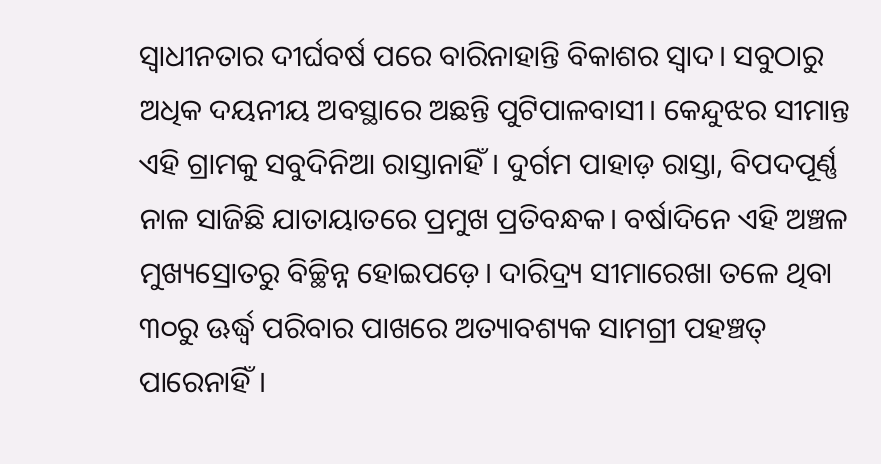ସ୍ବାଧୀନତାର ଦୀର୍ଘବର୍ଷ ପରେ ବାରିନାହାନ୍ତି ବିକାଶର ସ୍ବାଦ। ସବୁଠାରୁ ଅଧିକ ଦୟନୀୟ ଅବସ୍ଥାରେ ଅଛନ୍ତି ପୁଟିପାଳବାସୀ। କେନ୍ଦୁଝର ସୀମାନ୍ତ ଏହି ଗ୍ରାମକୁ ସବୁଦିନିଆ ରାସ୍ତାନାହିଁ। ଦୁର୍ଗମ ପାହାଡ଼ ରାସ୍ତା, ବିପଦପୂର୍ଣ୍ଣ ନାଳ ସାଜିଛି ଯାତାୟାତରେ ପ୍ରମୁଖ ପ୍ରତିବନ୍ଧକ। ବର୍ଷାଦିନେ ଏହି ଅଞ୍ଚଳ ମୁଖ୍ୟସ୍ରୋତରୁ ବିଚ୍ଛିନ୍ନ ହୋଇପଡ଼େ। ଦାରିଦ୍ର୍ୟ ସୀମାରେଖା ତଳେ ଥିବା ୩୦ରୁ ଊର୍ଦ୍ଧ୍ୱ ପରିବାର ପାଖରେ ଅତ୍ୟାବଶ୍ୟକ ସାମଗ୍ରୀ ପହଞ୍ଚତ୍ ପାରେନାହିଁ।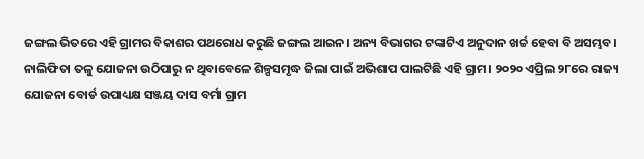ଜଙ୍ଗଲ ଭିତରେ ଏହି ଗ୍ରାମର ବିକାଶର ପଥରୋଧ କରୁଛି ଜଙ୍ଗଲ ଆଇନ। ଅନ୍ୟ ବିଭାଗର ଟଙ୍କାଟିଏ ଅନୁଦାନ ଖର୍ଚ୍ଚ ହେବା ବି ଅସମ୍ଭବ। ନାଲିଫିତା ତଳୁ ଯୋଜନା ଉଠିପାରୁ ନ ଥିବାବେଳେ ଶିଳ୍ପସମୃଦ୍ଧ ଜିଲା ପାଇଁ ଅଭିଶାପ ପାଲଟିଛି ଏହି ଗ୍ରାମ। ୨୦୨୦ ଏପ୍ରିଲ ୨୮ରେ ରାଜ୍ୟ ଯୋଜନା ବୋର୍ଡ ଉପାଧ୍ୟକ୍ଷ ସଞ୍ଜୟ ଦାସ ବର୍ମା ଗ୍ରାମ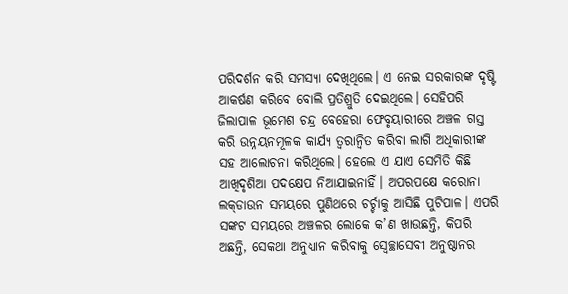ପରିଦର୍ଶନ କରି ସମସ୍ୟା ଦେଖିଥିଲେ। ଏ ନେଇ ସରକାରଙ୍କ ଦୃଷ୍ଟି ଆକର୍ଷଣ କରିବେ ବୋଲି ପ୍ରତିଶ୍ରୁତି ଦେଇଥିଲେ। ସେହିପରି ଜିଲାପାଳ ଭୂମେଶ ଚନ୍ଦ୍ର ବେହେରା ଫେବୃୟାରୀରେ ଅଞ୍ଚଳ ଗସ୍ତ କରି ଉନ୍ନୟନମୂଳକ କାର୍ଯ୍ୟ ତ୍ୱରାନ୍ବିତ କରିବା ଲାଗି ଅଧିକାରୀଙ୍କ ସହ ଆଲୋଚନା କରିଥିଲେ। ହେଲେ ଏ ଯାଏ ସେମିତି କିଛି ଆଖିଦୃଶିଆ ପଦକ୍ଷେପ ନିଆଯାଇନାହିଁ। ଅପରପକ୍ଷେ କରୋନା ଲକ୍‌ଡାଉନ ସମୟରେ ପୁଣିଥରେ ଚର୍ଚ୍ଚାକୁ ଆସିଛି ପୁଟିପାଳ। ଏପରି ସଙ୍କଟ ସମୟରେ ଅଞ୍ଚଳର ଲୋକେ କ’ଣ ଖାଉଛନ୍ତି, କିପରି ଅଛନ୍ତି, ସେକଥା ଅନୁଧ୍ୟାନ କରିବାକୁ ସ୍ବେଚ୍ଛାସେବୀ ଅନୁଷ୍ଠାନର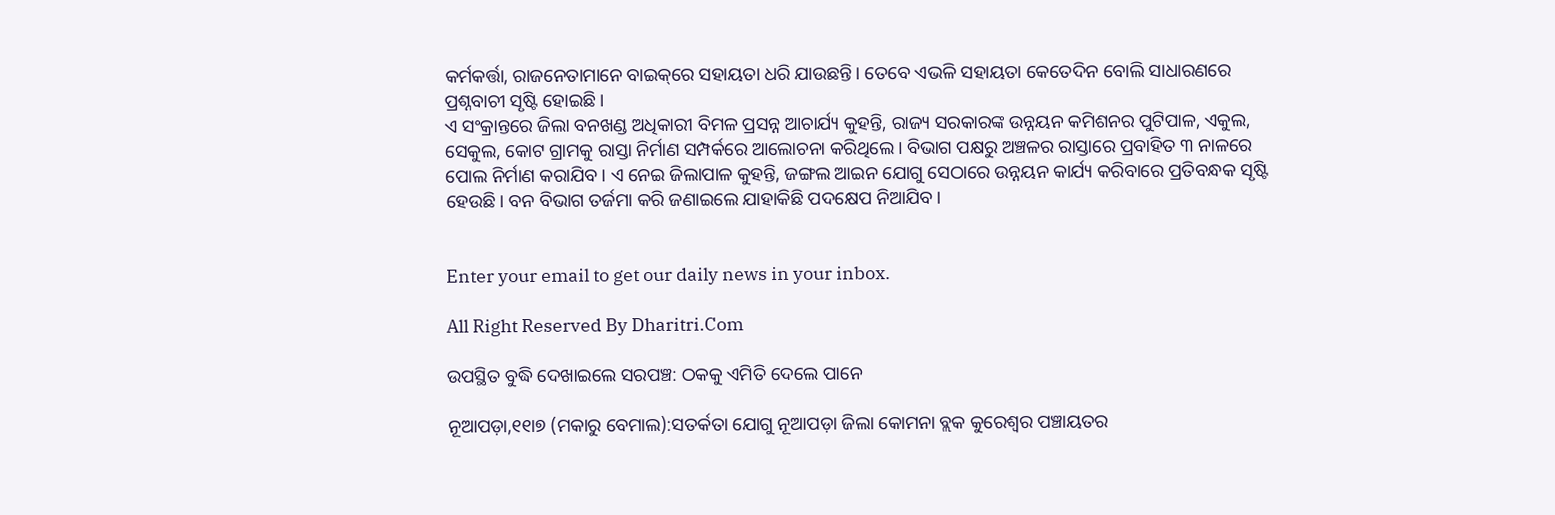କର୍ମକର୍ତ୍ତା, ରାଜନେତାମାନେ ବାଇକ୍‌ରେ ସହାୟତା ଧରି ଯାଉଛନ୍ତି। ତେବେ ଏଭଳି ସହାୟତା କେତେଦିନ ବୋଲି ସାଧାରଣରେ ପ୍ରଶ୍ନବାଚୀ ସୃଷ୍ଟି ହୋଇଛି।
ଏ ସଂକ୍ରାନ୍ତରେ ଜିଲା ବନଖଣ୍ଡ ଅଧିକାରୀ ବିମଳ ପ୍ରସନ୍ନ ଆଚାର୍ଯ୍ୟ କୁହନ୍ତି, ରାଜ୍ୟ ସରକାରଙ୍କ ଉନ୍ନୟନ କମିଶନର ପୁଟିପାଳ, ଏକୁଲ, ସେକୁଲ, କୋଟ ଗ୍ରାମକୁ ରାସ୍ତା ନିର୍ମାଣ ସମ୍ପର୍କରେ ଆଲୋଚନା କରିଥିଲେ। ବିଭାଗ ପକ୍ଷରୁ ଅଞ୍ଚଳର ରାସ୍ତାରେ ପ୍ରବାହିତ ୩ ନାଳରେ ପୋଲ ନିର୍ମାଣ କରାଯିବ। ଏ ନେଇ ଜିଲାପାଳ କୁହନ୍ତି, ଜଙ୍ଗଲ ଆଇନ ଯୋଗୁ ସେଠାରେ ଉନ୍ନୟନ କାର୍ଯ୍ୟ କରିବାରେ ପ୍ରତିବନ୍ଧକ ସୃଷ୍ଟି ହେଉଛି। ବନ ବିଭାଗ ତର୍ଜମା କରି ଜଣାଇଲେ ଯାହାକିଛି ପଦକ୍ଷେପ ନିଆଯିବ।


Enter your email to get our daily news in your inbox.

All Right Reserved By Dharitri.Com

ଉପସ୍ଥିତ ବୁଦ୍ଧି ଦେଖାଇଲେ ସରପଞ୍ଚ: ଠକକୁ ଏମିତି ଦେଲେ ପାନେ

ନୂଆପଡ଼ା,୧୧ା୭ (ମକାରୁ ବେମାଲ):ସତର୍କତା ଯୋଗୁ ନୂଆପଡ଼ା ଜିଲା କୋମନା ବ୍ଲକ କୁରେଶ୍ୱର ପଞ୍ଚାୟତର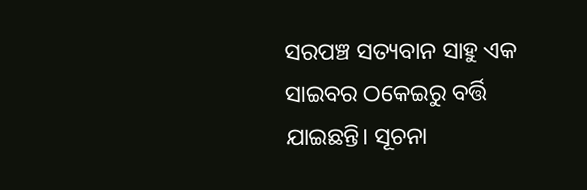ସରପଞ୍ଚ ସତ୍ୟବାନ ସାହୁ ଏକ ସାଇବର ଠକେଇରୁ ବର୍ତ୍ତି ଯାଇଛନ୍ତି। ସୂଚନା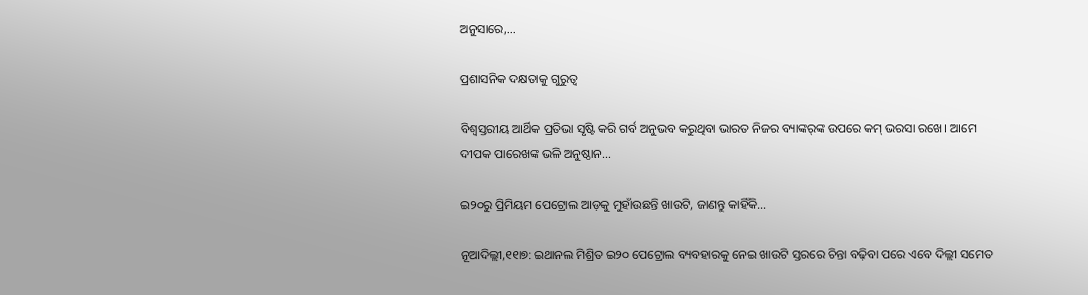ଅନୁସାରେ,…

ପ୍ରଶାସନିକ ଦକ୍ଷତାକୁ ଗୁରୁତ୍ୱ

ବିଶ୍ୱସ୍ତରୀୟ ଆର୍ଥିକ ପ୍ରତିଭା ସୃଷ୍ଟି କରି ଗର୍ବ ଅନୁଭବ କରୁଥିବା ଭାରତ ନିଜର ବ୍ୟାଙ୍କର୍‌ଙ୍କ ଉପରେ କମ୍‌ ଭରସା ରଖେ। ଆମେ ଦୀପକ ପାରେଖଙ୍କ ଭଳି ଅନୁଷ୍ଠାନ…

ଇ୨୦ରୁ ପ୍ରିମିୟମ ପେଟ୍ରୋଲ ଆଡ଼କୁ ମୁହାଁଉଛନ୍ତି ଖାଉଟି, ଜାଣନ୍ତୁ କାହିଁକି…

ନୂଆଦିଲ୍ଲୀ,୧୧ା୭: ଇଥାନଲ ମିଶ୍ରିତ ଇ୨୦ ପେଟ୍ରୋଲ ବ୍ୟବହାରକୁ ନେଇ ଖାଉଟି ସ୍ତରରେ ଚିନ୍ତା ବଢ଼ିବା ପରେ ଏବେ ଦିଲ୍ଲୀ ସମେତ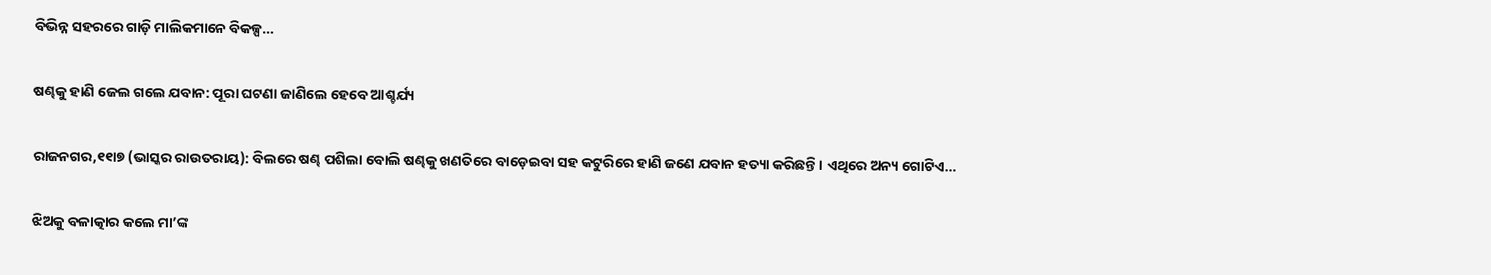ବିଭିନ୍ନ ସହରରେ ଗାଡ଼ି ମାଲିକମାନେ ବିକଳ୍ପ…

ଷଣ୍ଢକୁ ହାଣି ଜେଲ ଗଲେ ଯବାନ: ପୂରା ଘଟଣା ଜାଣିଲେ ହେବେ ଆଶ୍ଚର୍ଯ୍ୟ

ରାଜନଗର,୧୧ା୭ (ଭାସ୍କର ରାଉତରାୟ): ବିଲରେ ଷଣ୍ଢ ପଶିଲା ବୋଲି ଷଣ୍ଢକୁ ଖଣତିରେ ବାଡ଼େଇବା ସହ କଟୁରିରେ ହାଣି ଜଣେ ଯବାନ ହତ୍ୟା କରିଛନ୍ତି। ଏଥିରେ ଅନ୍ୟ ଗୋଟିଏ…

ଝିଅକୁ ବଳାତ୍କାର କଲେ ମା’ଙ୍କ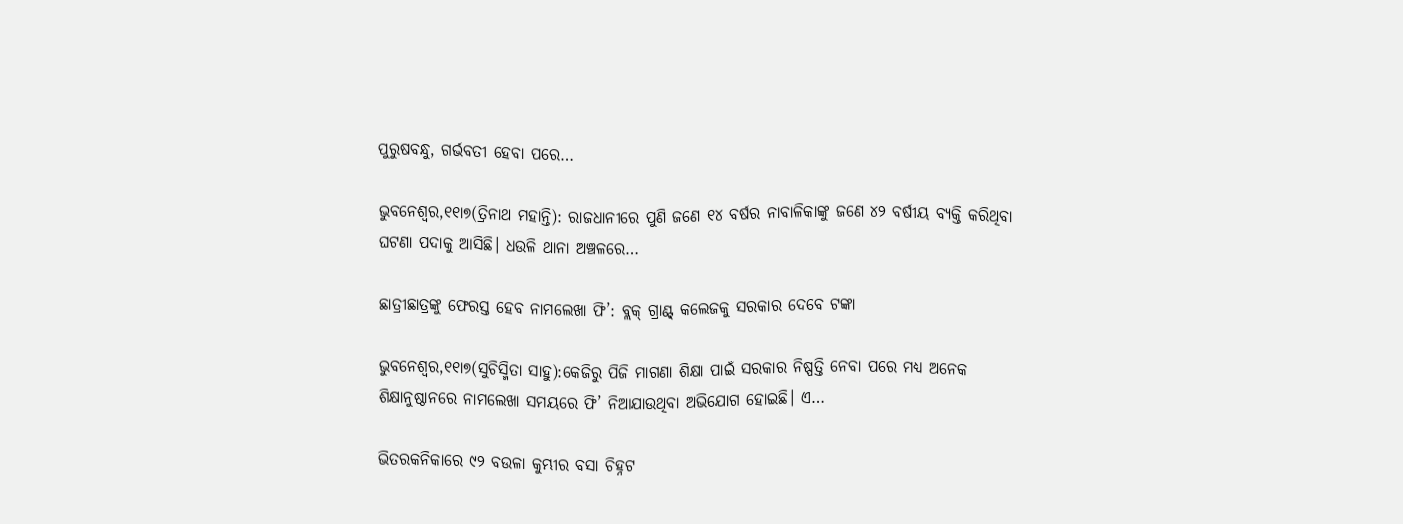ପୁରୁଷବନ୍ଧୁ, ଗର୍ଭବତୀ ହେବା ପରେ…

ଭୁବନେଶ୍ୱର,୧୧ା୭(ତ୍ରିନାଥ ମହାନ୍ତି): ରାଜଧାନୀରେ ପୁଣି ଜଣେ ୧୪ ବର୍ଷର ନାବାଳିକାଙ୍କୁ ଜଣେ ୪୨ ବର୍ଷୀୟ ବ୍ୟକ୍ତି କରିଥିବା ଘଟଣା ପଦାକୁ ଆସିଛି। ଧଉଳି ଥାନା ଅଞ୍ଚଳରେ…

ଛାତ୍ରୀଛାତ୍ରଙ୍କୁ ଫେରସ୍ତ ହେବ ନାମଲେଖା ଫି’: ବ୍ଲକ୍‌ ଗ୍ରାଣ୍ଟ୍‌ କଲେଜକୁ ସରକାର ଦେବେ ଟଙ୍କା

ଭୁବନେଶ୍ୱର,୧୧ା୭(ସୁଚିସ୍ମିତା ସାହୁ):କେଜିରୁ ପିଜି ମାଗଣା ଶିକ୍ଷା ପାଇଁ ସରକାର ନିଷ୍ପତ୍ତି ନେବା ପରେ ମଧ୍ୟ ଅନେକ ଶିକ୍ଷାନୁଷ୍ଠାନରେ ନାମଲେଖା ସମୟରେ ଫି’ ନିଆଯାଉଥିବା ଅଭିଯୋଗ ହୋଇଛି। ଏ…

ଭିତରକନିକାରେ ୯୨ ବଉଳା କୁମ୍ଭୀର ବସା ଚିହ୍ନଟ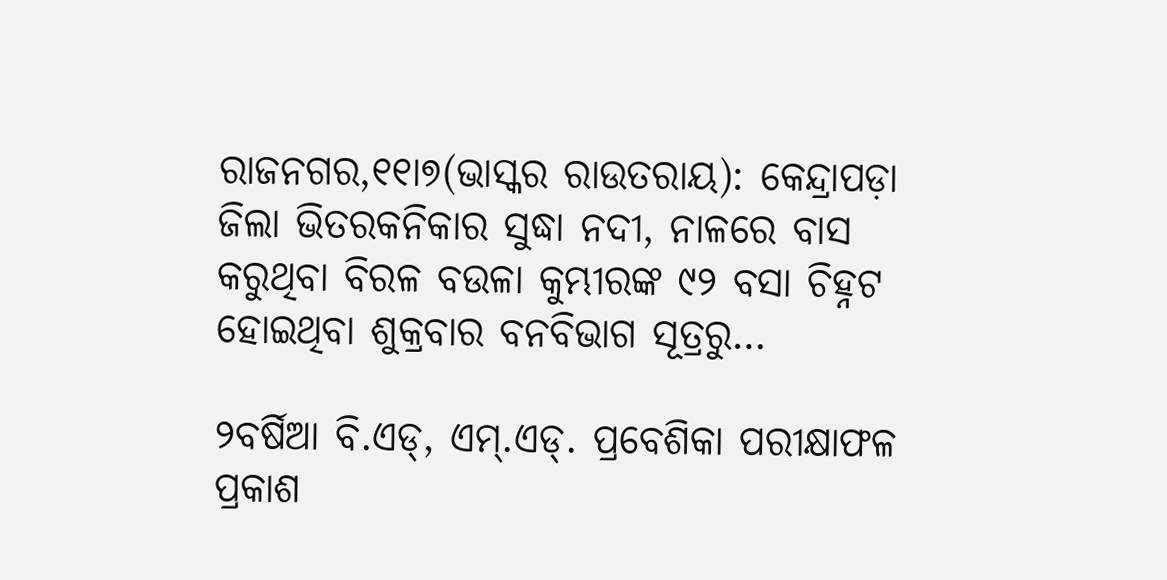ରାଜନଗର,୧୧ା୭(ଭାସ୍କର ରାଉତରାୟ): କେନ୍ଦ୍ରାପଡ଼ା ଜିଲା ଭିତରକନିକାର ସୁଦ୍ଧା ନଦୀ, ନାଳରେ ବାସ କରୁଥିବା ବିରଳ ବଉଳା କୁମ୍ଭୀରଙ୍କ ୯୨ ବସା ଚିହ୍ନଟ ହୋଇଥିବା ଶୁକ୍ରବାର ବନବିଭାଗ ସୂତ୍ରରୁ…

୨ବର୍ଷିଆ ବି.ଏଡ୍‌, ଏମ୍‌.ଏଡ୍‌. ପ୍ରବେଶିକା ପରୀକ୍ଷାଫଳ ପ୍ରକାଶ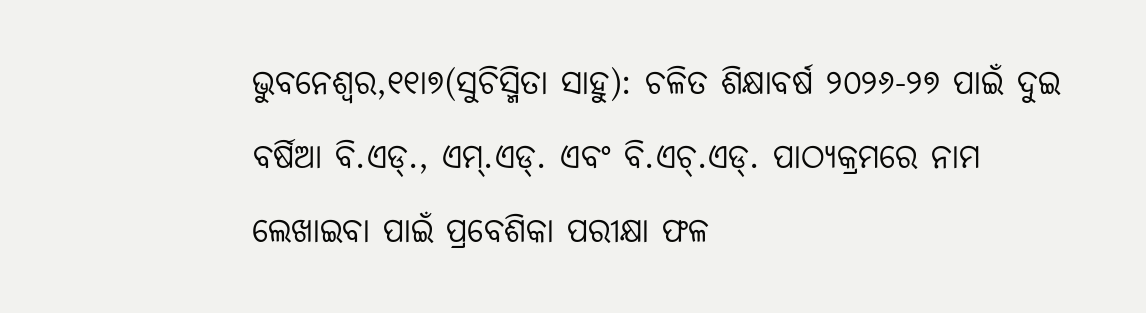ଭୁବନେଶ୍ୱର,୧୧ା୭(ସୁଚିସ୍ମିତା ସାହୁ): ଚଳିତ ଶିକ୍ଷାବର୍ଷ ୨୦୨୬-୨୭ ପାଇଁ ଦୁଇ ବର୍ଷିଆ ବି.ଏଡ୍‌., ଏମ୍‌.ଏଡ୍‌. ଏବଂ ବି.ଏଚ୍‌.ଏଡ୍‌. ପାଠ୍ୟକ୍ରମରେ ନାମ ଲେଖାଇବା ପାଇଁ ପ୍ରବେଶିକା ପରୀକ୍ଷା ଫଳ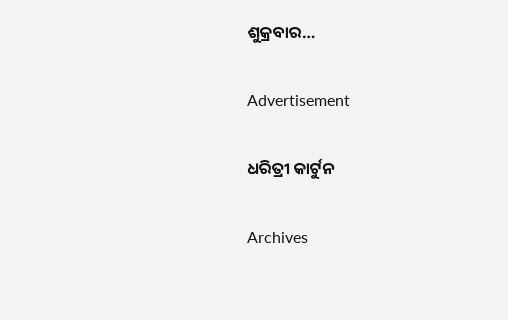ଶୁକ୍ରବାର…

Advertisement

ଧରିତ୍ରୀ କାର୍ଟୁନ

Archives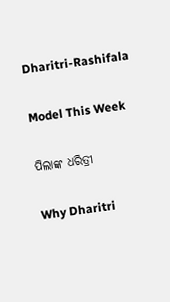Dharitri-Rashifala

Model This Week

ପିଲାଙ୍କ ଧରିତ୍ରୀ

Why Dharitri